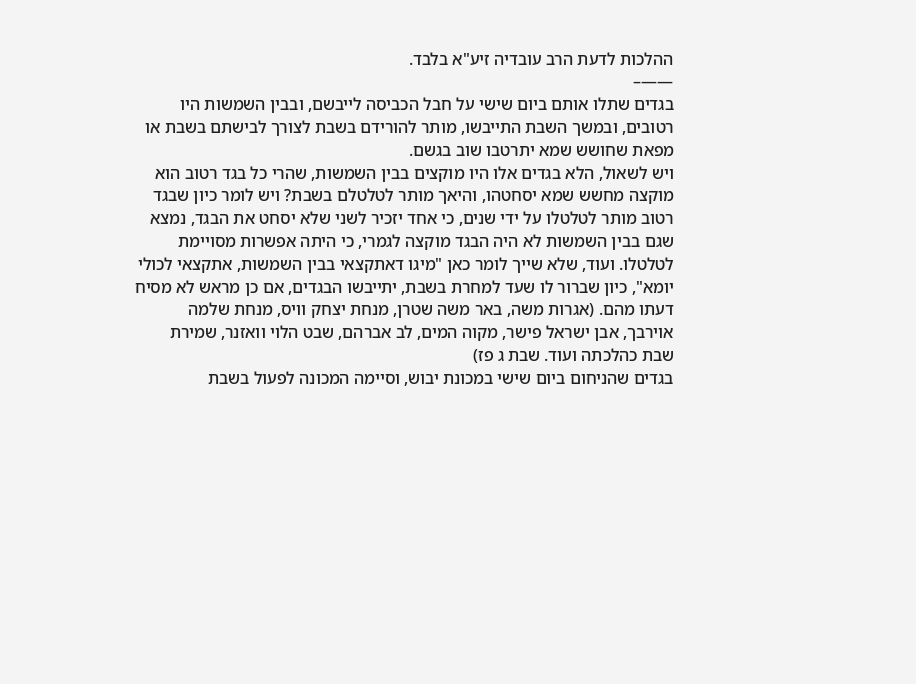ההלכות לדעת הרב עובדיה זיע"א בלבד.
——–
בגדים שתלו אותם ביום שישי על חבל הכביסה לייבשם, ובבין השמשות היו רטובים, ובמשך השבת התייבשו, מותר להורידם בשבת לצורך לבישתם בשבת או מפאת שחושש שמא יתרטבו שוב בגשם.
ויש לשאול, הלא בגדים אלו היו מוקצים בבין השמשות, שהרי כל בגד רטוב הוא מוקצה מחשש שמא יסחטהו, והיאך מותר לטלטלם בשבת? ויש לומר כיון שבגד רטוב מותר לטלטלו על ידי שנים, כי אחד יזכיר לשני שלא יסחט את הבגד, נמצא שגם בבין השמשות לא היה הבגד מוקצה לגמרי, כי היתה אפשרות מסויימת לטלטלו. ועוד, שלא שייך לומר כאן "מיגו דאתקצאי בבין השמשות, אתקצאי לכולי יומא", כיון שברור לו שעד למחרת בשבת, יתייבשו הבגדים, אם כן מראש לא מסיח דעתו מהם. (אגרות משה, באר משה שטרן, מנחת יצחק וויס, מנחת שלמה אוירבך, אבן ישראל פישר, מקוה המים, לב אברהם, שבט הלוי וואזנר, שמירת שבת כהלכתה ועוד. שבת ג פז)
בגדים שהניחום ביום שישי במכונת יבוש, וסיימה המכונה לפעול בשבת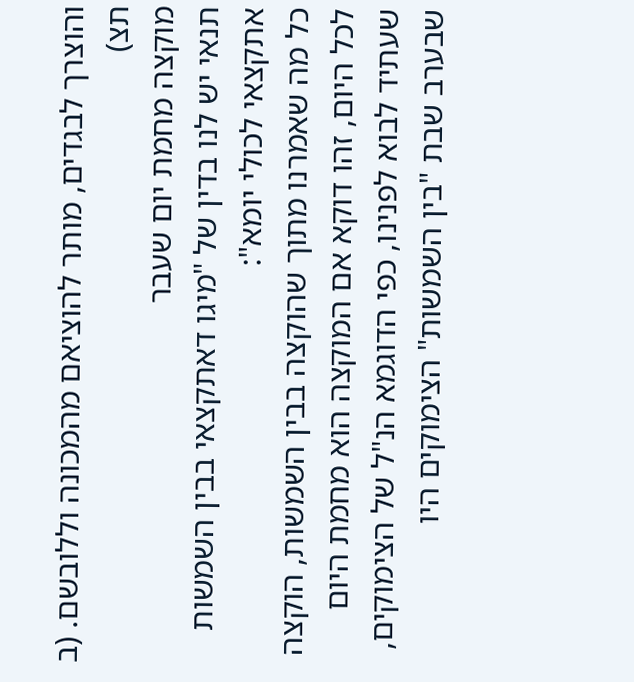והוצרך לבגדים, מותר להוציאם מהמכונה וללובשם. (ב תצ)
מוקצה מחמת יום שעבר
תנאי יש לנו בדין של "מיגו דאתקצאי בבין השמשות אתקצאי לכולי יומא":
כל מה שאמרנו מתוך שהוקצה בבין השמשות, הוקצה לכל היום, זהו דוקא אם המוקצה הוא מחמת היום שעתיד לבוא לפנינו, כפי הדוגמא הנ"ל של הצימוקים, שבערב שבת "בין השמשות" הצימוקים היו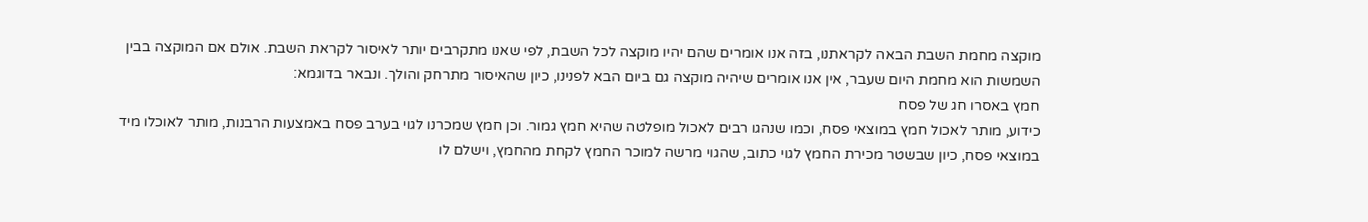מוקצה מחמת השבת הבאה לקראתנו, בזה אנו אומרים שהם יהיו מוקצה לכל השבת, לפי שאנו מתקרבים יותר לאיסור לקראת השבת. אולם אם המוקצה בבין השמשות הוא מחמת היום שעבר, אין אנו אומרים שיהיה מוקצה גם ביום הבא לפנינו, כיון שהאיסור מתרחק והולך. ונבאר בדוגמא:
חמץ באסרו חג של פסח
כידוע, מותר לאכול חמץ במוצאי פסח, וכמו שנהגו רבים לאכול מופלטה שהיא חמץ גמור. וכן חמץ שמכרנו לגוי בערב פסח באמצעות הרבנות, מותר לאוכלו מיד במוצאי פסח, כיון שבשטר מכירת החמץ לגוי כתוב, שהגוי מרשה למוכר החמץ לקחת מהחמץ, וישלם לו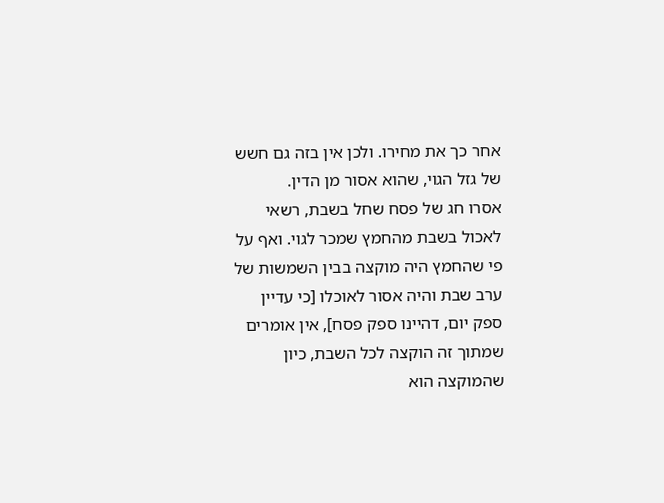אחר כך את מחירו. ולכן אין בזה גם חשש של גזל הגוי, שהוא אסור מן הדין.
אסרו חג של פסח שחל בשבת, רשאי לאכול בשבת מהחמץ שמכר לגוי. ואף על פי שהחמץ היה מוקצה בבין השמשות של ערב שבת והיה אסור לאוכלו [כי עדיין ספק יום, דהיינו ספק פסח], אין אומרים שמתוך זה הוקצה לכל השבת, כיון שהמוקצה הוא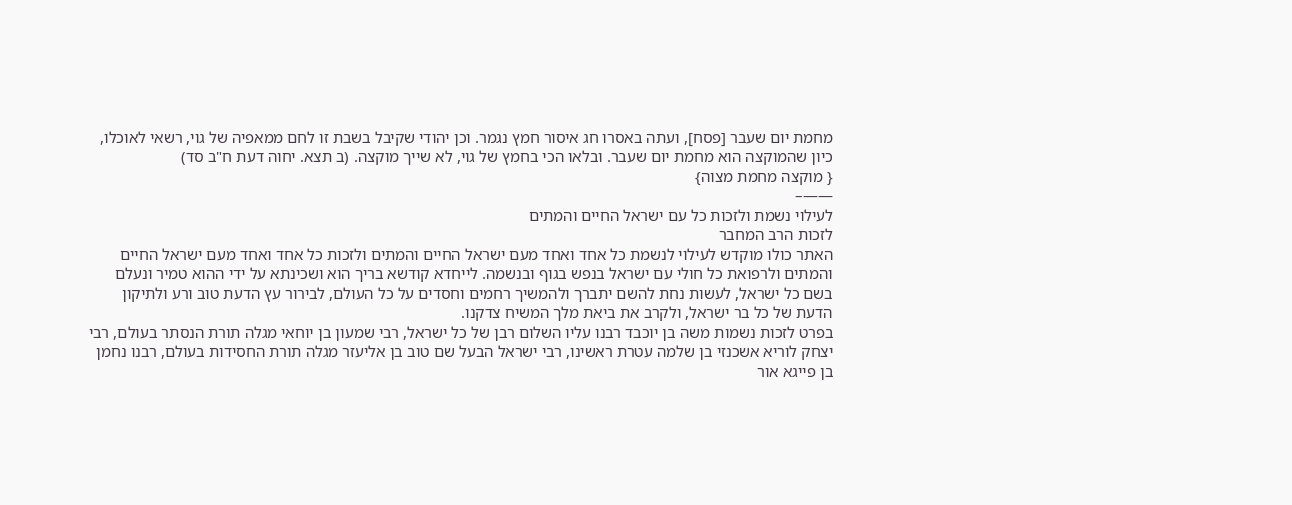מחמת יום שעבר [פסח], ועתה באסרו חג איסור חמץ נגמר. וכן יהודי שקיבל בשבת זו לחם ממאפיה של גוי, רשאי לאוכלו, כיון שהמוקצה הוא מחמת יום שעבר. ובלאו הכי בחמץ של גוי, לא שייך מוקצה. (ב תצא. יחוה דעת ח"ב סד)
{ מוקצה מחמת מצוה}
——–
לעילוי נשמת ולזכות כל עם ישראל החיים והמתים
לזכות הרב המחבר
האתר כולו מוקדש לעילוי לנשמת כל אחד ואחד מעם ישראל החיים והמתים ולזכות כל אחד ואחד מעם ישראל החיים והמתים ולרפואת כל חולי עם ישראל בנפש בגוף ובנשמה. לייחדא קודשא בריך הוא ושכינתא על ידי ההוא טמיר ונעלם בשם כל ישראל, לעשות נחת להשם יתברך ולהמשיך רחמים וחסדים על כל העולם, לבירור עץ הדעת טוב ורע ולתיקון הדעת של כל בר ישראל, ולקרב את ביאת מלך המשיח צדקנו.
בפרט לזכות נשמות משה בן יוכבד רבנו עליו השלום רבן של כל ישראל, רבי שמעון בן יוחאי מגלה תורת הנסתר בעולם, רבי יצחק לוריא אשכנזי בן שלמה עטרת ראשינו, רבי ישראל הבעל שם טוב בן אליעזר מגלה תורת החסידות בעולם, רבנו נחמן בן פייגא אור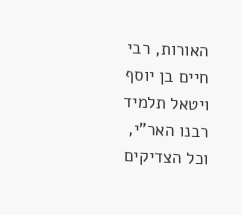האורות, רבי חיים בן יוסף ויטאל תלמיד רבנו האר"י, וכל הצדיקים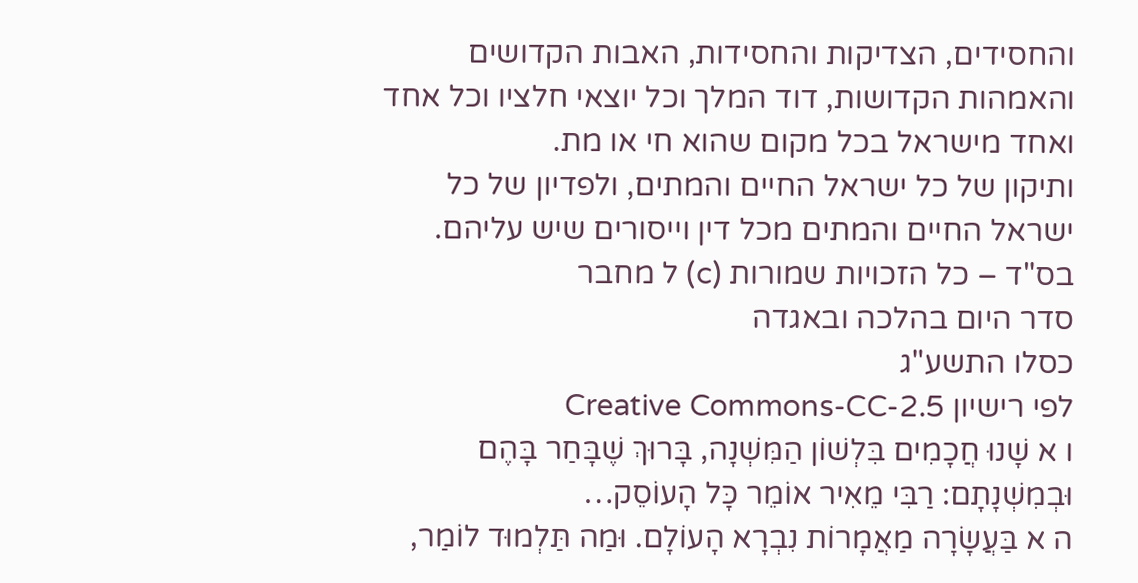והחסידים, הצדיקות והחסידות, האבות הקדושים והאמהות הקדושות, דוד המלך וכל יוצאי חלציו וכל אחד ואחד מישראל בכל מקום שהוא חי או מת.
ותיקון של כל ישראל החיים והמתים, ולפדיון של כל ישראל החיים והמתים מכל דין וייסורים שיש עליהם.
בס"ד – כל הזכויות שמורות (c) ל מחבר
סדר היום בהלכה ובאגדה
כסלו התשע"ג
לפי רישיון Creative Commons-CC-2.5
ו א שָׁנוּ חֲכָמִים בִּלְשׁוֹן הַמִּשְׁנָה, בָּרוּךְ שֶׁבָּחַר בָּהֶם וּבְמִשְׁנָתָם: רַבִּי מֵאִיר אוֹמֵר כָּל הָעוֹסֵק…
ה א בַּעֲשָׂרָה מַאֲמָרוֹת נִבְרָא הָעוֹלָם. וּמַה תַּלְמוּד לוֹמַר,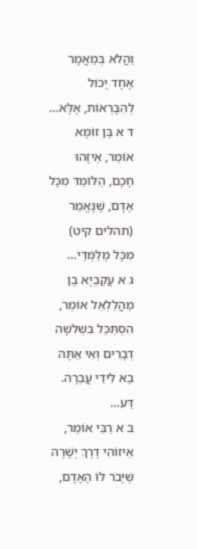וַהֲלֹא בְמַאֲמָר אֶחָד יָכוֹל לְהִבָּרְאוֹת, אֶלָּא…
ד א בֶּן זוֹמָא אוֹמֵר, אֵיזֶהוּ חָכָם, הַלּוֹמֵד מִכָּל אָדָם, שֶׁנֶּאֱמַר (תהלים קיט) מִכָּל מְלַמְּדַי…
ג א עֲקַבְיָא בֶן מַהֲלַלְאֵל אוֹמֵר, הִסְתַּכֵּל בִּשְׁלשָׁה דְבָרִים וְאִי אַתָּה בָא לִידֵי עֲבֵרָה. דַּע…
ב א רַבִּי אוֹמֵר, אֵיזוֹהִי דֶרֶךְ יְשָׁרָה שֶׁיָּבֹר לוֹ הָאָדָם,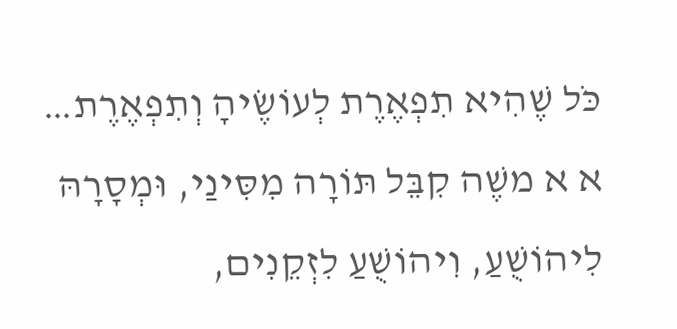כֹּל שֶׁהִיא תִפְאֶרֶת לְעוֹשֶׂיהָ וְתִפְאֶרֶת…
א א משֶׁה קִבֵּל תּוֹרָה מִסִּינַי, וּמְסָרָהּ לִיהוֹשֻׁעַ, וִיהוֹשֻׁעַ לִזְקֵנִים,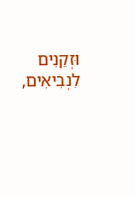וּזְקֵנִים לִנְבִיאִים,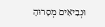וּנְבִיאִים מְסָרוּהָ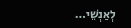לְאַנְשֵׁי…